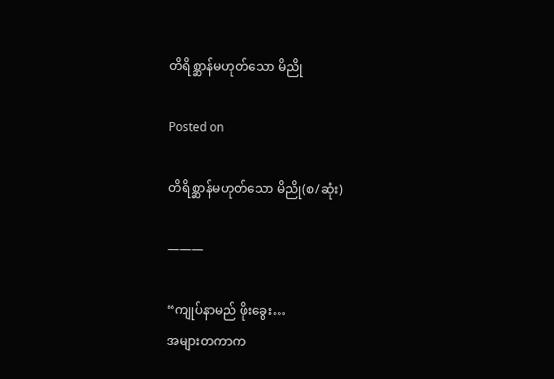တိရိစ္ဆာန်မဟုတ်သော မိညို

Posted on

တိရိစ္ဆာန်မဟုတ်သော မိညို(စ/ဆုံး)

———

“ကျုပ်နာမည် ဖိုးခွေး…
အများတကာက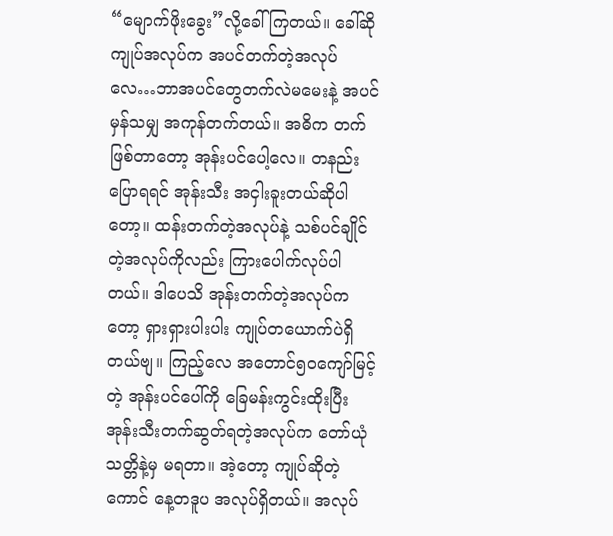“မျောက်ဖိုးခွေး”လို့ခေါ်ကြတယ်။ ခေါ်ဆို ကျုပ်အလုပ်က အပင်တက်တဲ့အလုပ်လေ…ဘာအပင်တွေတက်လဲမမေးနဲ့ အပင်မှန်သမျှ အကုန်တက်တယ်။ အဓိက တက်ဖြစ်တာတော့ အုန်းပင်ပေါ့လေ။ တနည်းပြောရရင် အုန်းသီး အငှါးခူးတယ်ဆိုပါတော့။ ထန်းတက်တဲ့အလုပ်နဲ့ သစ်ပင်ချိုင်တဲ့အလုပ်ကိုလည်း ကြားပေါက်လုပ်ပါတယ်။ ဒါပေသိ အုန်းတက်တဲ့အလုပ်ကတော့ ရှားရှားပါးပါး ကျုပ်တယောက်ပဲရှိတယ်ဗျ။ ကြည့်လေ အတောင်၅၀ကျော်မြင့်တဲ့ အုန်းပင်ပေါ်ကို ခြေမန်းကွင်းထိုးပြီး အုန်းသီးတက်ဆွတ်ရတဲ့အလုပ်က တော်ယုံသတ္တိနဲ့မှ မရတာ။ အဲ့တော့ ကျုပ်ဆိုတဲ့ကောင် နေ့တဒူပ အလုပ်ရှိတယ်။ အလုပ်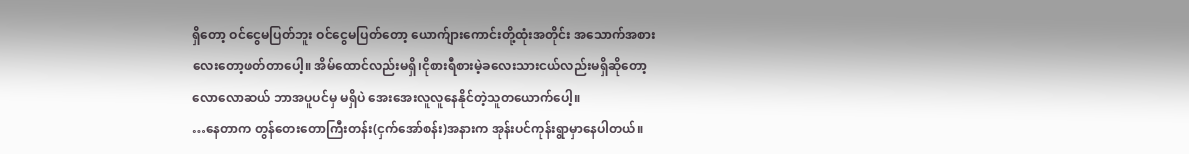ရှိတော့ ဝင်ငွေမပြတ်ဘူး ဝင်ငွေမပြတ်တော့ ယောက်ျားကောင်းတို့ထုံးအတိုင်း အသောက်အစားလေးတော့ဖတ်တာပေါ့။ အိမ်ထောင်လည်းမရှိ၊ငိုစားရီစားမဲ့ခလေးသားငယ်လည်းမရှိဆိုတော့ လောလောဆယ် ဘာအပူပင်မှ မရှိပဲ အေးအေးလူလူနေနိုင်တဲ့သူတယောက်ပေါ့။
…နေတာက တွန်တေးတောကြီးတန်း(ငှက်အော်စန်း)အနားက အုန်းပင်ကုန်းရွာမှာနေပါတယ်။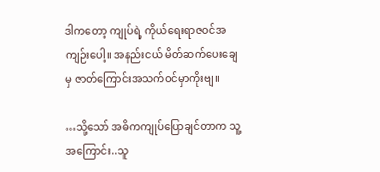ဒါကတော့ ကျုပ်ရဲ့ ကိုယ်ရေးရာဇဝင်အကျဉ်းပေါ့။ အနည်းငယ် မိတ်ဆက်ပေးချေမှ ဇာတ်ကြောင်းအသက်ဝင်မှာကိုးဗျ။

…သို့သော် အဓိကကျုပ်ပြောချင်တာက သူ့အကြောင်း..သူ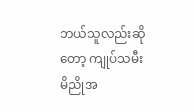ဘယ်သူလည်းဆိုတော့ ကျုပ်သမီး မိညိုအ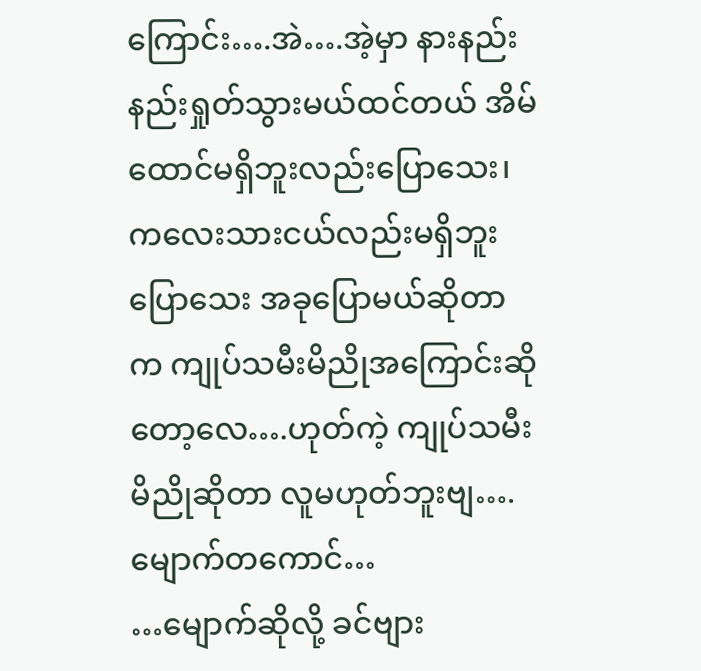ကြောင်း….အဲ….အဲ့မှာ နားနည်းနည်းရှုတ်သွားမယ်ထင်တယ် အိမ်ထောင်မရှိဘူးလည်းပြောသေး၊ကလေးသားငယ်လည်းမရှိဘူးပြောသေး အခုပြောမယ်ဆိုတာက ကျုပ်သမီးမိညိုအကြောင်းဆိုတော့လေ….ဟုတ်ကဲ့ ကျုပ်သမီးမိညိုဆိုတာ လူမဟုတ်ဘူးဗျ….မျောက်တကောင်…
…မျောက်ဆိုလို့ ခင်ဗျား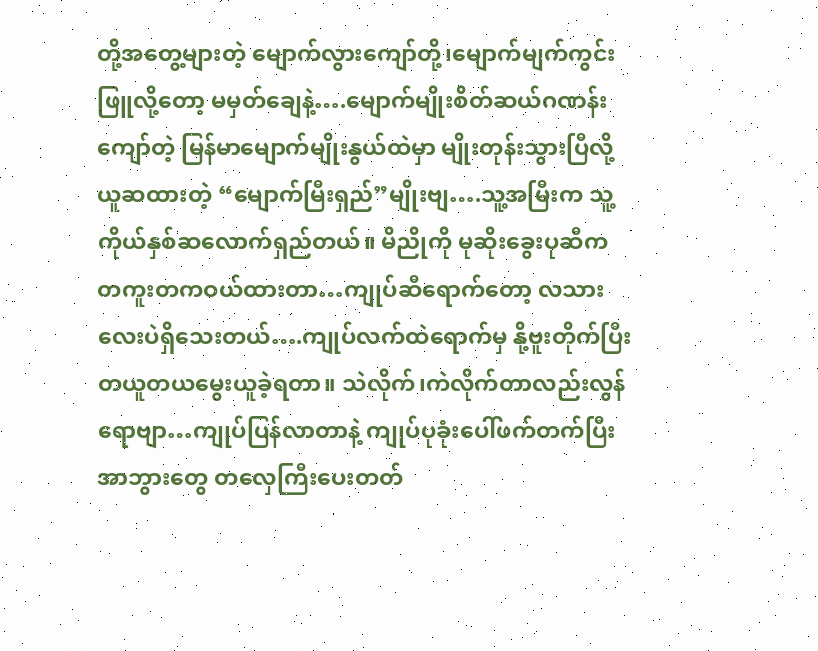တို့အတွေ့များတဲ့ မျောက်လွားကျော်တို့၊မျောက်မျက်ကွင်းဖြူလို့တော့ မမှတ်ချေနဲ့….မျောက်မျိုးစိတ်ဆယ်ဂဏန်းကျော်တဲ့ မြန်မာမျောက်မျိုးနွယ်ထဲမှာ မျိုးတုန်းသွားပြီလို့ယူဆထားတဲ့ “မျောက်မြီးရှည်”မျိုးဗျ….သူ့အမြီးက သူ့ကိုယ်နှစ်ဆလောက်ရှည်တယ်။ မိညိုကို မုဆိုးခွေးပုဆီက တကူးတကဝယ်ထားတာ…ကျုပ်ဆီရောက်တော့ လသားလေးပဲရှိသေးတယ်….ကျုပ်လက်ထဲရောက်မှ နို့ဗူးတိုက်ပြီး တယူတယမွေးယူခဲ့ရတာ။ သဲလိုက်၊ကဲလိုက်တာလည်းလွန်ရောဗျာ…ကျုပ်ပြန်လာတာနဲ့ ကျုပ်ပုခုံးပေါ်ဖက်တက်ပြီး အာဘွားတွေ တလှေကြီးပေးတတ်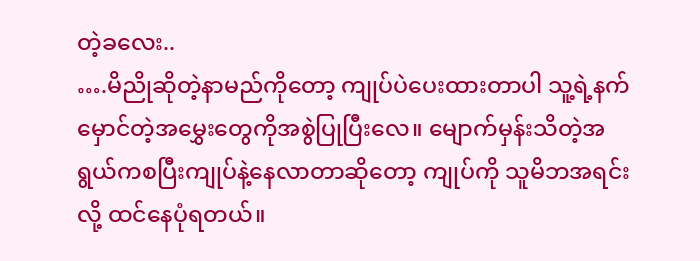တဲ့ခလေး..
….မိညိုဆိုတဲ့နာမည်ကိုတော့ ကျုပ်ပဲပေးထားတာပါ သူ့ရဲ့နက်မှောင်တဲ့အမွှေးတွေကိုအစွဲပြုပြီးလေ။ မျောက်မှန်းသိတဲ့အရွယ်ကစပြီးကျုပ်နဲ့နေလာတာဆိုတော့ ကျုပ်ကို သူမိဘအရင်းလို့ ထင်နေပုံရတယ်။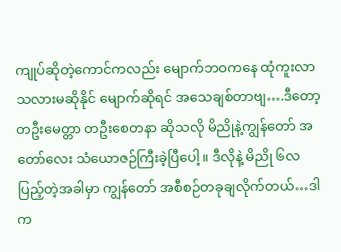ကျုပ်ဆိုတဲ့ကောင်ကလည်း မျောက်ဘဝကနေ ထုံကူးလာသလားမဆိုနိုင် မျောက်ဆိုရင် အသေချစ်တာဗျ….ဒီတော့ တဦးမေတ္တာ တဦးစေတနာ ဆိုသလို မိညိုနဲ့ကျွန်တော် အတော်လေး သံယောဇဉ်ကြီးခဲ့ပြီပေါ့။ ဒီလိုနဲ့ မိညို ၆လပြည့်တဲ့အခါမှာ ကျွန်တော် အစီစဉ်တခုချလိုက်တယ်…ဒါက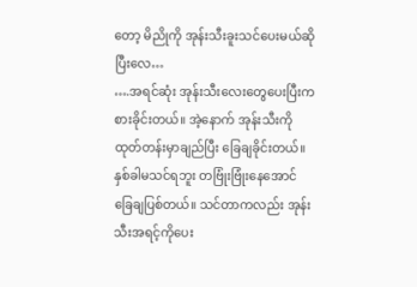တော့ မိညိုကို အုန်းသီးခူးသင်ပေးမယ်ဆိုပြီးလေ…
….အရင်ဆုံး အုန်းသီးလေးတွေပေးပြီးကစားခိုင်းတယ်။ အဲ့နောက် အုန်းသီးကို ထုတ်တန်းမှာချည်ပြီး ခြေချခိုင်းတယ်။ နှစ်ခါမသင်ရဘူး တဗြုံးဗြုံးနေအောင် ခြေချပြစ်တယ်။ သင်တာကလည်း အုန်းသီးအရင့်ကိုပေး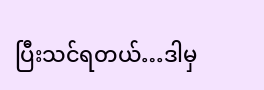ပြီးသင်ရတယ်…ဒါမှ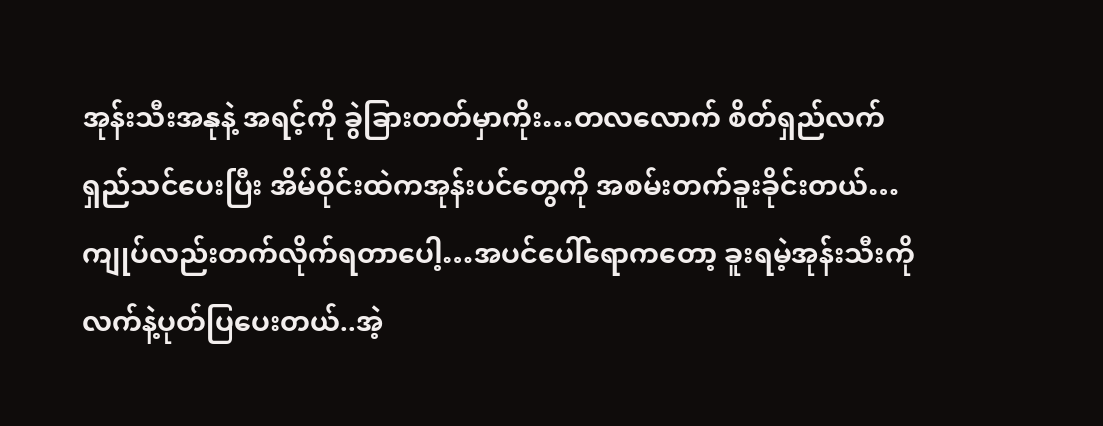အုန်းသီးအနုနဲ့ အရင့်ကို ခွဲခြားတတ်မှာကိုး…တလလောက် စိတ်ရှည်လက်ရှည်သင်ပေးပြီး အိမ်ဝိုင်းထဲကအုန်းပင်တွေကို အစမ်းတက်ခူးခိုင်းတယ်…ကျုပ်လည်းတက်လိုက်ရတာပေါ့…အပင်ပေါ်ရောကတော့ ခူးရမဲ့အုန်းသီးကို လက်နဲ့ပုတ်ပြပေးတယ်..အဲ့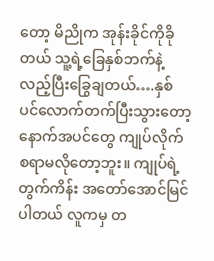တော့ မိညိုက အုန်းခိုင်ကိုခိုတယ် သူ့ရဲ့ခြေနှစ်ဘက်နဲ့လည့်ပြီးခြွေချတယ်….နှစ်ပင်လောက်တက်ပြီးသွားတော့ နောက်အပင်တွေ ကျုပ်လိုက်စရာမလိုတော့ဘူး။ ကျုပ်ရဲ့တွက်ကိန်း အတော်အောင်မြင်ပါတယ် လူကမှ တ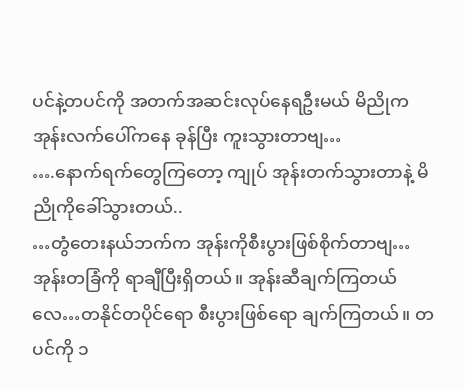ပင်နဲ့တပင်ကို အတက်အဆင်းလုပ်နေရဦးမယ် မိညိုက အုန်းလက်ပေါ်ကနေ ခုန်ပြီး ကူးသွားတာဗျ…
….နောက်ရက်တွေကြတော့ ကျုပ် အုန်းတက်သွားတာနဲ့ မိညိုကိုခေါ်သွားတယ်..
…တွံတေးနယ်ဘက်က အုန်းကိုစီးပွားဖြစ်စိုက်တာဗျ…အုန်းတခြံကို ရာချီပြီးရှိတယ်။ အုန်းဆီချက်ကြတယ်လေ…တနိုင်တပိုင်ရော စီးပွားဖြစ်ရော ချက်ကြတယ်။ တပင်ကို ၁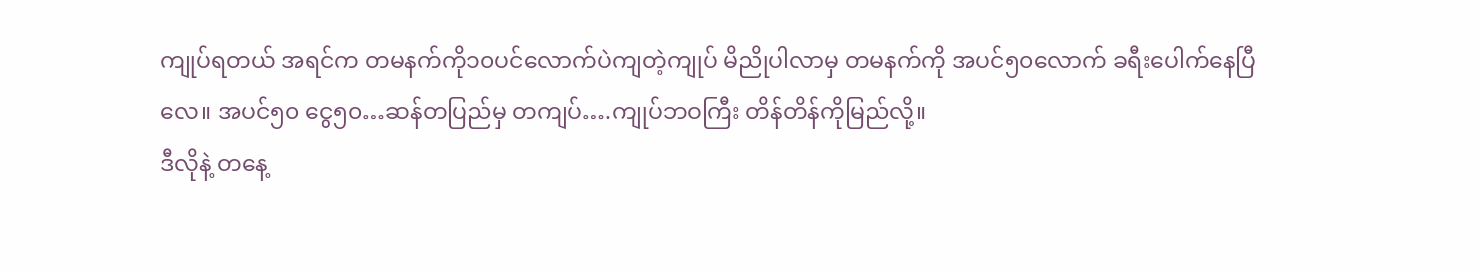ကျုပ်ရတယ် အရင်က တမနက်ကို၁၀ပင်လောက်ပဲကျတဲ့ကျုပ် မိညိုပါလာမှ တမနက်ကို အပင်၅၀လောက် ခရီးပေါက်နေပြီလေ။ အပင်၅၀ ငွေ၅၀…ဆန်တပြည်မှ တကျပ်….ကျုပ်ဘဝကြီး တိန်တိန်ကိုမြည်လို့။
ဒီလိုနဲ့ တနေ့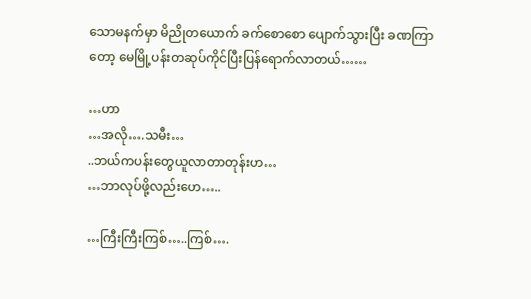သောမနက်မှာ မိညိုတယောက် ခက်စောစော ပျောက်သွားပြီး ခဏကြာတော့ မေမြို့ပန်းတဆုပ်ကိုင်ပြီးပြန်ရောက်လာတယ်……

…ဟာ
…အလို….သမီး…
..ဘယ်ကပန်းတွေယူလာတာတုန်းဟ…
…ဘာလုပ်ဖို့လည်းဟေ…..

…ကြီးကြီးကြစ်…..ကြစ်….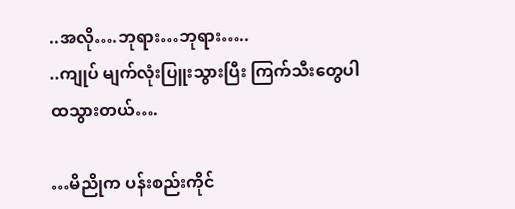..အလို….ဘုရား…ဘုရား…..
..ကျုပ် မျက်လုံးပြူးသွားပြီး ကြက်သီးတွေပါထသွားတယ်….

…မိညိုက ပန်းစည်းကိုင်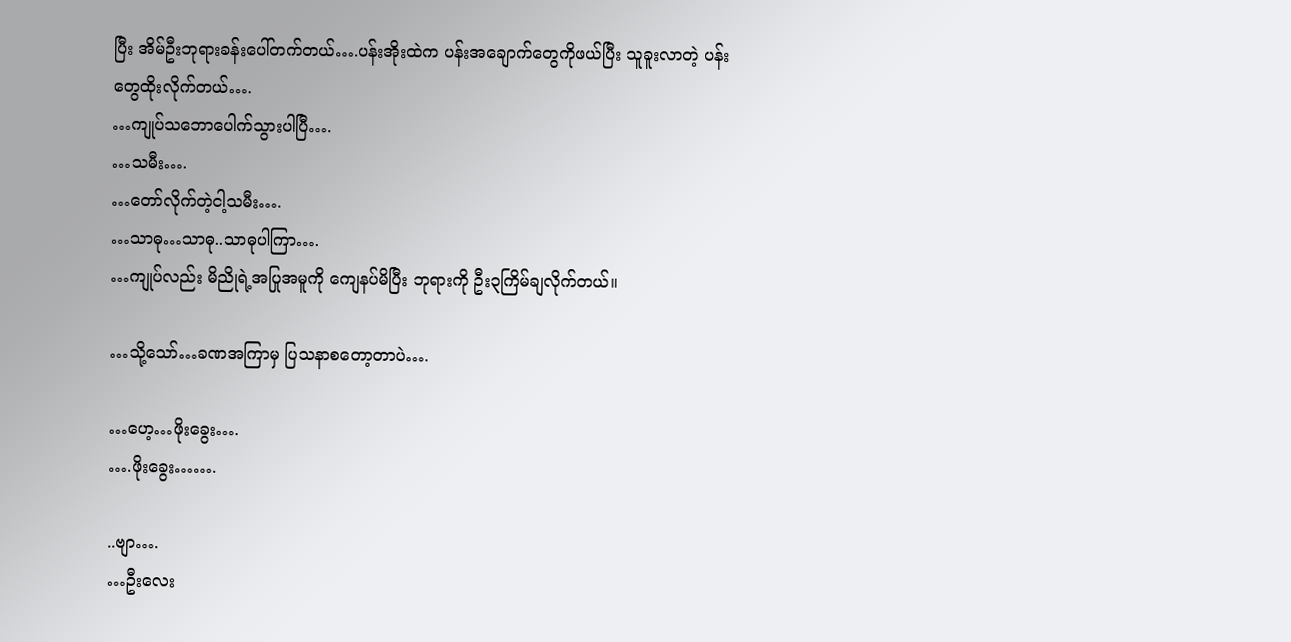ပြီး အိမ်ဦးဘုရားခန်းပေါ်တက်တယ်….ပန်းအိုးထဲက ပန်းအချောက်တွေကိုဖယ်ပြီး သူခူးလာတဲ့ ပန်းတွေထိုးလိုက်တယ်….
…ကျုပ်သဘောပေါက်သွားပါပြီ….
…သမီး….
…တော်လိုက်တဲ့ငါ့သမီး….
…သာဓု…သာဓု..သာဓုပါကြာ….
…ကျုပ်လည်း မိညိုရဲ့အပြုအမူကို ကျေနပ်မိပြီး ဘုရားကို ဦး၃ကြိမ်ချလိုက်တယ်။

…သို့သော်…ခဏအကြာမှ ပြသနာစတော့တာပဲ….

…ဟေ့…ဖိုးခွေး….
….ဖိုးခွေး…….

..ဗျာ….
…ဦးလေး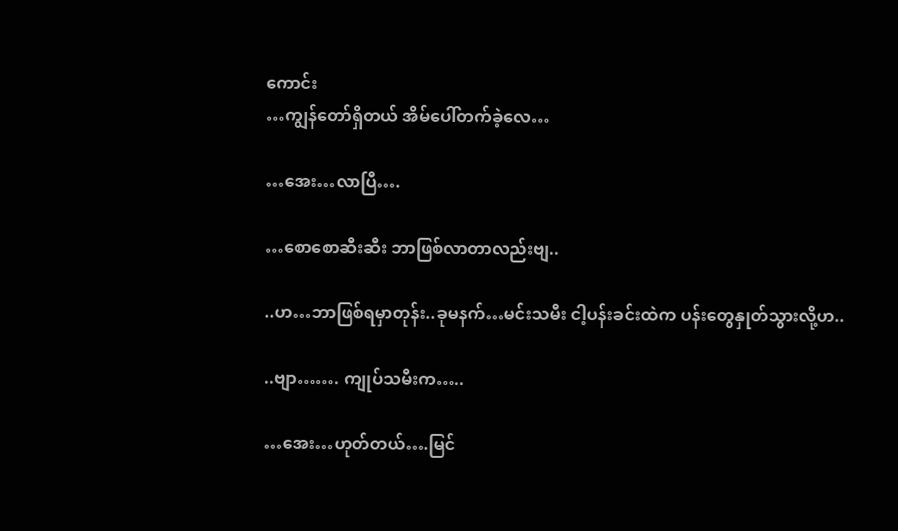ကောင်း
…ကျွန်တော်ရှိတယ် အိမ်ပေါ်တက်ခဲ့လေ…

…အေး…လာပြီ….

…စောစောဆီးဆီး ဘာဖြစ်လာတာလည်းဗျ..

..ဟ…ဘာဖြစ်ရမှာတုန်း..ခုမနက်…မင်းသမီး ငါ့ပန်းခင်းထဲက ပန်းတွေနှုတ်သွားလို့ဟ..

..ဗျာ……. ကျုပ်သမီးက…..

…အေး…ဟုတ်တယ်….မြင်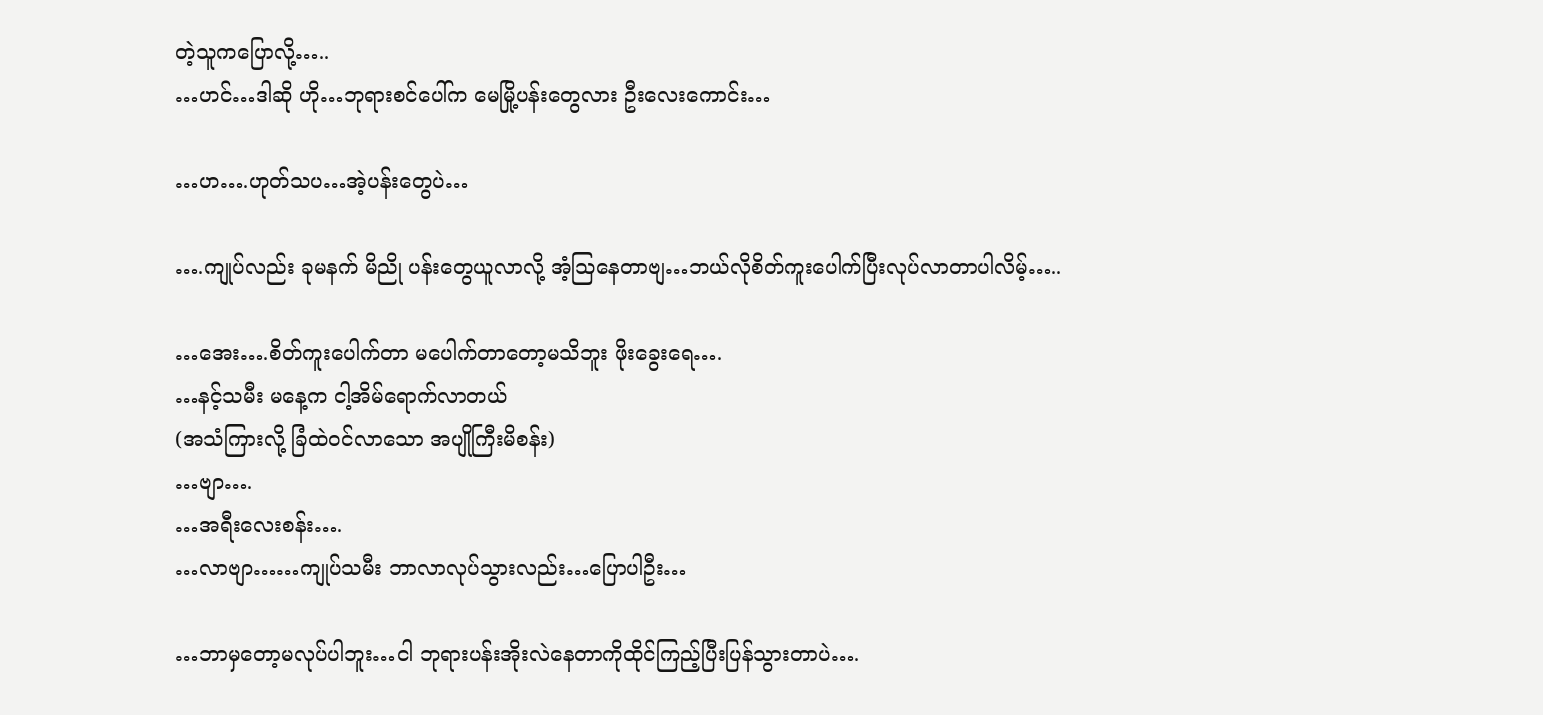တဲ့သူကပြောလို့…..
…ဟင်…ဒါဆို ဟို…ဘုရားစင်ပေါ်က မေမြို့ပန်းတွေလား ဦးလေးကောင်း…

…ဟ….ဟုတ်သပ…အဲ့ပန်းတွေပဲ…

….ကျုပ်လည်း ခုမနက် မိညို ပန်းတွေယူလာလို့ အံ့သြနေတာဗျ…ဘယ်လိုစိတ်ကူးပေါက်ပြီးလုပ်လာတာပါလိမ့်…..

…အေး….စိတ်ကူးပေါက်တာ မပေါက်တာတော့မသိဘူး ဖိုးခွေးရေ….
…နင့်သမီး မနေ့က ငါ့အိမ်ရောက်လာတယ်
(အသံကြားလို့ ခြံထဲဝင်လာသော အပျိုကြီးမိစန်း)
…ဗျာ….
…အရီးလေးစန်း….
…လာဗျာ……ကျုပ်သမီး ဘာလာလုပ်သွားလည်း…ပြောပါဦး…

…ဘာမှတော့မလုပ်ပါဘူး…ငါ ဘုရားပန်းအိုးလဲနေတာကိုထိုင်ကြည့်ပြီးပြန်သွားတာပဲ….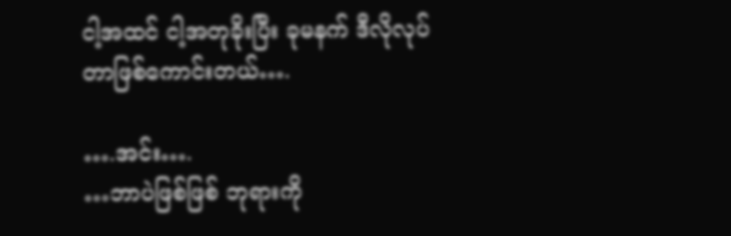ငါ့အထင် ငါ့အတုခိုးပြီး ခုမနက် ဒီလိုလုပ်တာဖြစ်ကောင်းတယ်….

….အင်း….
…ဘာပဲဖြစ်ဖြစ် ဘုရားကို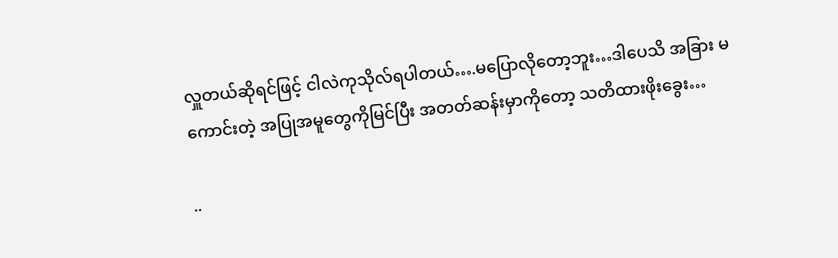လှူတယ်ဆိုရင်ဖြင့် ငါလဲကုသိုလ်ရပါတယ်….မပြောလိုတော့ဘူး…ဒါပေသိ အခြား မကောင်းတဲ့ အပြုအမူတွေကိုမြင်ပြီး အတတ်ဆန်းမှာကိုတော့ သတိထားဖိုးခွေး…

..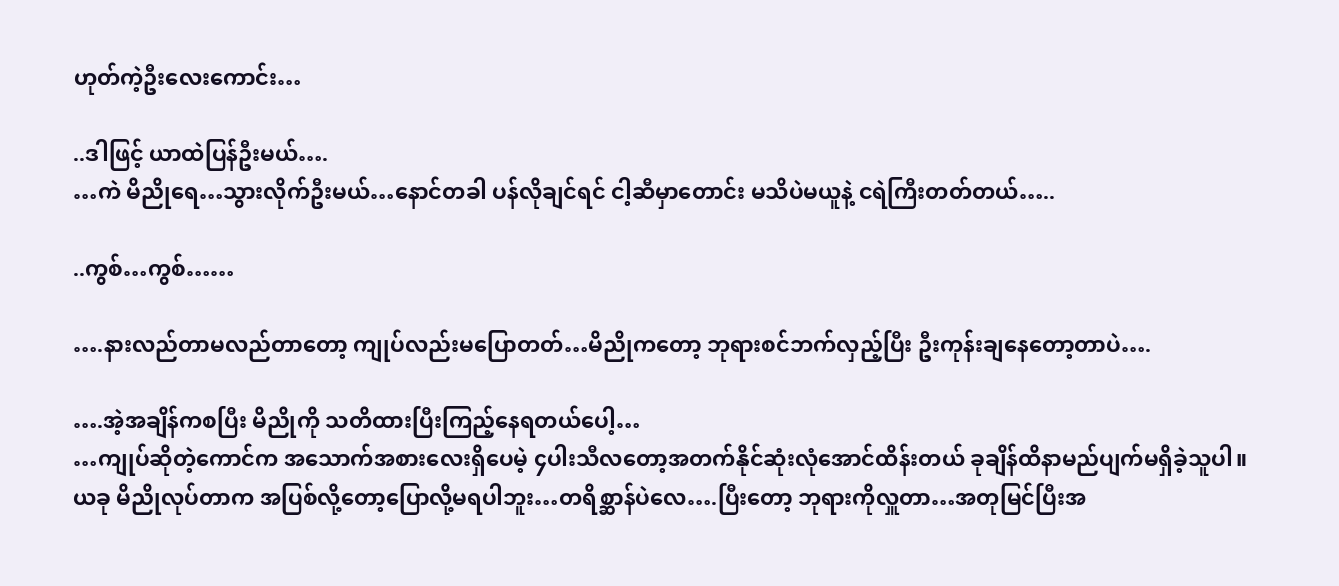ဟုတ်ကဲ့ဦးလေးကောင်း…

..ဒါဖြင့် ယာထဲပြန်ဦးမယ်….
…ကဲ မိညိုရေ…သွားလိုက်ဦးမယ်…နောင်တခါ ပန်လိုချင်ရင် ငါ့ဆီမှာတောင်း မသိပဲမယူနဲ့ ငရဲကြီးတတ်တယ်…..

..ကွစ်…ကွစ်……

….နားလည်တာမလည်တာတော့ ကျုပ်လည်းမပြောတတ်…မိညိုကတော့ ဘုရားစင်ဘက်လှည့်ပြီး ဦးကုန်းချနေတော့တာပဲ….

….အဲ့အချိန်ကစပြီး မိညိုကို သတိထားပြီးကြည့်နေရတယ်ပေါ့…
…ကျုပ်ဆိုတဲ့ကောင်က အသောက်အစားလေးရှိပေမဲ့ ၄ပါးသီလတော့အတက်နိုင်ဆုံးလုံအောင်ထိန်းတယ် ခုချိန်ထိနာမည်ပျက်မရှိခဲ့သူပါ။
ယခု မိညိုလုပ်တာက အပြစ်လို့တော့ပြောလို့မရပါဘူး…တရိစ္ဆာန်ပဲလေ….ပြီးတော့ ဘုရားကိုလှူတာ…အတုမြင်ပြီးအ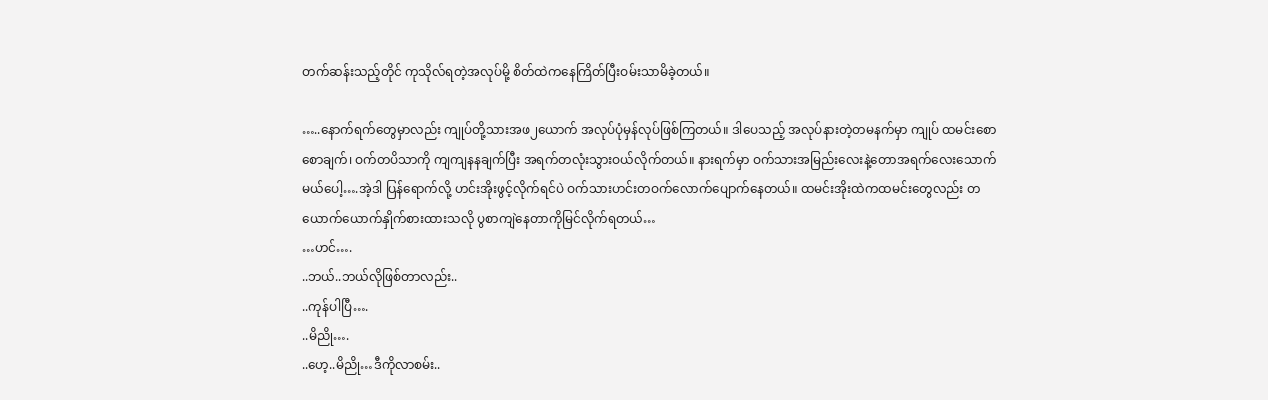တက်ဆန်းသည့်တိုင် ကုသိုလ်ရတဲ့အလုပ်မို့ စိတ်ထဲကနေကြိတ်ပြီးဝမ်းသာမိခဲ့တယ်။

…..နောက်ရက်တွေမှာလည်း ကျုပ်တို့သားအဖ၂ယောက် အလုပ်ပုံမှန်လုပ်ဖြစ်ကြတယ်။ ဒါပေသည့် အလုပ်နားတဲ့တမနက်မှာ ကျုပ် ထမင်းစောစောချက်၊ ဝက်တပိသာကို ကျကျနနချက်ပြီး အရက်တလုံးသွားဝယ်လိုက်တယ်။ နားရက်မှာ ဝက်သားအမြည်းလေးနဲ့တောအရက်လေးသောက်မယ်ပေါ့….အဲ့ဒါ ပြန်ရောက်လို့ ဟင်းအိုးဖွင့်လိုက်ရင်ပဲ ဝက်သားဟင်းတဝက်လောက်ပျောက်နေတယ်။ ထမင်းအိုးထဲကထမင်းတွေလည်း တယောက်ယောက်နှိုက်စားထားသလို ပွစာကျဲနေတာကိုမြင်လိုက်ရတယ်…
…ဟင်….
..ဘယ်..ဘယ်လိုဖြစ်တာလည်း..
..ကုန်ပါပြီ….
..မိညို….
..ဟေ့..မိညို…ဒီကိုလာစမ်း..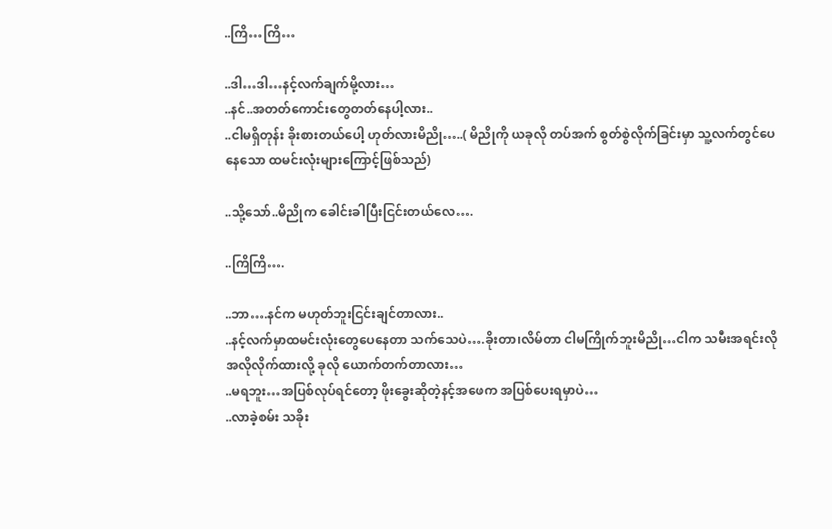..ကြိ…ကြိ…

..ဒါ…ဒါ…နင့်လက်ချက်မို့လား…
..နင်..အတတ်ကောင်းတွေတတ်နေပါ့လား..
..ငါမရှိတုန်း ခိုးစားတယ်ပေါ့ ဟုတ်လားမိညို…..( မိညိုကို ယခုလို တပ်အက် စွတ်စွဲလိုက်ခြင်းမှာ သူ့လက်တွင်ပေနေသော ထမင်းလုံးများကြောင့်ဖြစ်သည်)

..သို့သော်..မိညိုက ခေါင်းခါပြီးငြင်းတယ်လေ….

..ကြိကြိ….

..ဘာ….နင်က မဟုတ်ဘူးငြင်းချင်တာလား..
..နင့်လက်မှာထမင်းလုံးတွေပေနေတာ သက်သေပဲ….ခိုးတာ၊လိမ်တာ ငါမကြိုက်ဘူးမိညို…ငါက သမီးအရင်းလို အလိုလိုက်ထားလို့ ခုလို ယောက်တက်တာလား…
..မရဘူး…အပြစ်လုပ်ရင်တော့ ဖိုးခွေးဆိုတဲ့နင့်အဖေက အပြစ်ပေးရမှာပဲ…
..လာခဲ့စမ်း သခိုး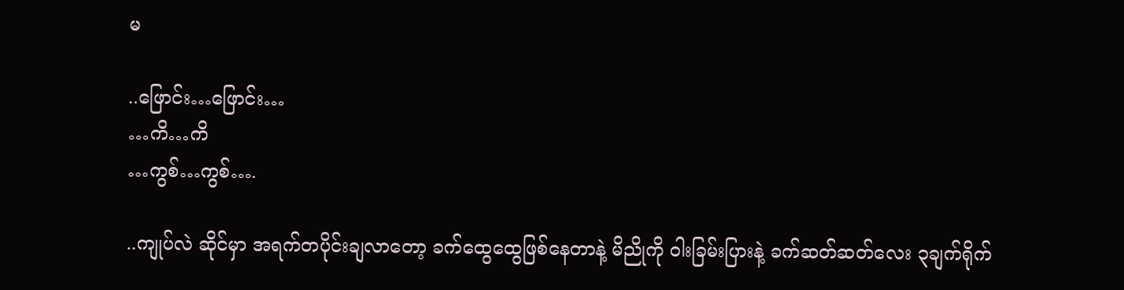မ

..ဖြောင်း…ဖြောင်း…
…ကိ…ကိ
…ကွစ်…ကွစ်….

..ကျုပ်လဲ ဆိုင်မှာ အရက်တပိုင်းချလာတော့ ခက်ထွေထွေဖြစ်နေတာနဲ့ မိညိုကို ဝါးခြမ်းပြားနဲ့ ခက်ဆတ်ဆတ်လေး ၃ချက်ရိုက်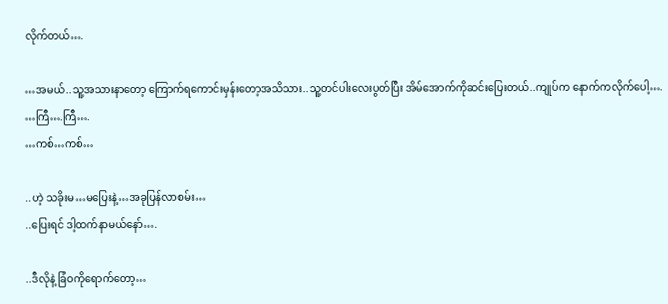လိုက်တယ်….

…အမယ်..သူ့အသားနာတော့ ကြောက်ရကောင်းမှန်းတော့အသိသား..သူ့တင်ပါးလေးပွတ်ပြီး အိမ်အောက်ကိုဆင်းပြေးတယ်..ကျုပ်က နောက်ကလိုက်ပေါ့….
…ကြီ….ကြီ….
…ကစ်…ကစ်…

..ဟဲ့ သခိုးမ…မပြေးနဲ့…အခုပြန်လာစမ်း…
..ပြေးရင် ဒါ့ထက်နာမယ်နော်….

..ဒီလိုနဲ့ ခြံဝကိုရောက်တော့…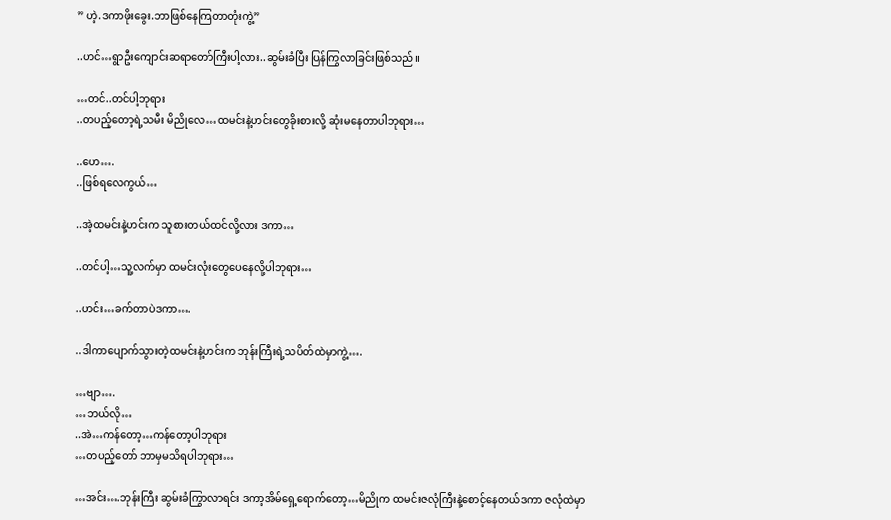” ဟဲ့.ဒကာဖိုးခွေး.ဘာဖြစ်နေကြတာတုံးကွဲ့”

..ဟင်…ရွာဦးကျောင်းဆရာတော်ကြီးပါ့လား..ဆွမ်းခံပြီး ပြန်ကြွလာခြင်းဖြစ်သည်။

…တင်..တင်ပါ့ဘုရား
..တပည့်တော့ရဲ့သမီး မိညိုလေ…ထမင်းနဲ့ဟင်းတွေခိုးစားလို့ ဆုံးမနေတာပါဘုရား…

..ဟေ….
..ဖြစ်ရလေကွယ်…

..အဲ့ထမင်းနဲ့ဟင်းက သူစားတယ်ထင်လို့လား ဒကာ…

..တင်ပါ့…သူ့လက်မှာ ထမင်းလုံးတွေပေနေလို့ပါဘုရား…

..ဟင်း…ခက်တာပဲဒကာ….

..ဒါကာပျောက်သွားတဲ့ထမင်းနဲ့ဟင်းက ဘုန်းကြီးရဲ့သပိတ်ထဲမှာကွဲ့….

…ဗျာ….
…ဘယ်လို…
..အဲ…ကန်တော့…ကန်တော့ပါဘုရား
…တပည့်တော် ဘာမှမသိရပါဘုရား…

…အင်း….ဘုန်းကြီး ဆွမ်းခံကြွာလာရင်း ဒကာ့အိမ်ရှေ့ရောက်တော့…မိညိုက ထမင်းဇလုံကြီးနဲ့စောင့်နေတယ်ဒကာ ဇလုံထဲမှာ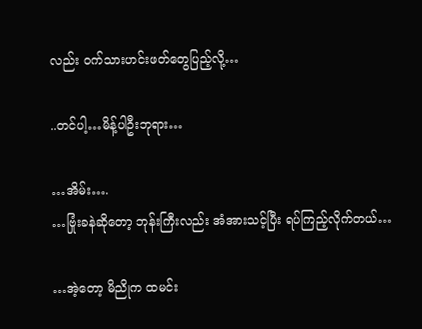လည်း ဝက်သားဟင်းဖတ်တွေပြည့်လို့…

..တင်ပါ့…မိန့်ပါဦးဘုရား…

…အိမ်း….
…ဗြုံးခနဲဆိုတော့ ဘုန်းကြီးလည်း အံအားသင့်ပြီး ရပ်ကြည့်လိုက်တယ်…

…အဲ့တော့ မိညိုက ထမင်း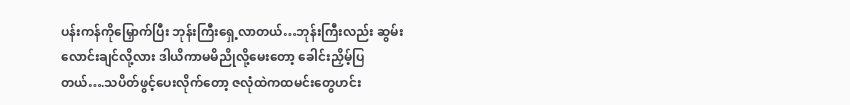ပန်းကန်ကိုမြှောက်ပြီး ဘုန်းကြီးရှေ့လာတယ်…ဘုန်းကြီးလည်း ဆွမ်းလောင်းချင်လို့လား ဒါယိကာမမိညိုလို့မေးတော့ ခေါင်းညှိမ့်ပြတယ်….သပိတ်ဖွင့်ပေးလိုက်တော့ ဇလုံထဲကထမင်းတွေဟင်း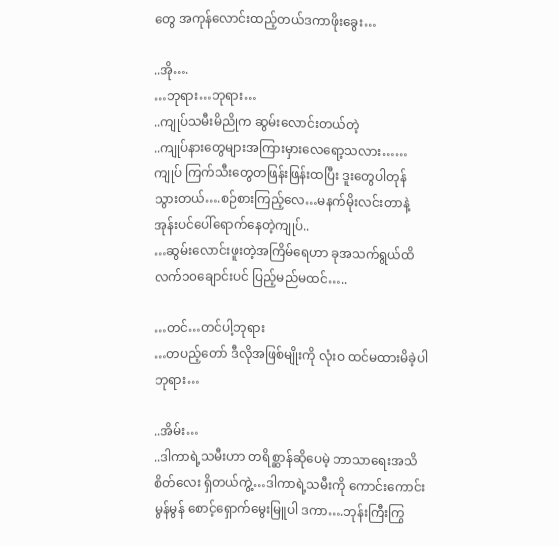တွေ အကုန်လောင်းထည့်တယ်ဒကာဖိုးခွေး…

..အို….
…ဘုရား…ဘုရား…
..ကျုပ်သမီးမိညိုက ဆွမ်းလောင်းတယ်တဲ့
..ကျုပ်နားတွေများအကြားမှားလေရော့သလား……ကျုပ် ကြက်သီးတွေတဖြန်းဖြန်းထပြီး ဒူးတွေပါတုန်သွားတယ်….စဉ်စားကြည့်လေ…မနက်မိုးလင်းတာနဲ့ အုန်းပင်ပေါ်ရောက်နေတဲ့ကျုပ်..
…ဆွမ်းလောင်းဖူးတဲ့အကြိမ်ရေဟာ ခုအသက်ရွယ်ထိ လက်၁၀ချောင်းပင် ပြည့်မည်မထင်…..

…တင်…တင်ပါ့ဘုရား
…တပည့်တော် ဒီလိုအဖြစ်မျိုးကို လုံးဝ ထင်မထားမိခဲ့ပါဘုရား…

..အိမ်း…
..ဒါကာရဲ့သမီးဟာ တရိစ္ဆာန်ဆိုပေမဲ့ ဘာသာရေးအသိစိတ်လေး ရှိတယ်ကွဲ့…ဒါကာရဲ့သမီးကို ကောင်းကောင်းမွန်မွန် စောင့်ရှောက်မွေးမြူပါ ဒကာ….ဘုန်းကြီးကြွ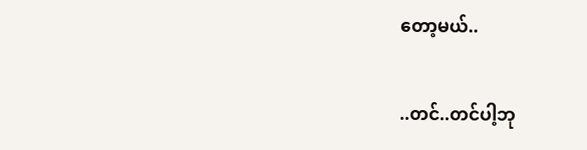တော့မယ်..

..တင်..တင်ပါ့ဘု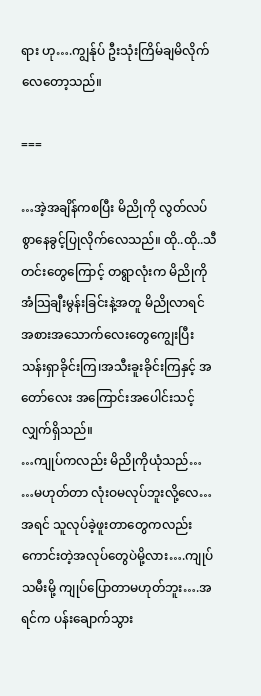ရား ဟု….ကျွန်ုပ် ဦးသုံးကြိမ်ချမိလိုက်လေတော့သည်။

===

…အဲ့အချိန်ကစပြီး မိညိုကို လွတ်လပ်စွာနေခွင့်ပြုလိုက်လေသည်။ ထို..ထို..သီတင်းတွေကြောင့် တရွာလုံးက မိညိုကို အံသြချီးမွန်းခြင်းနဲ့အတူ မိညိုလာရင် အစားအသောက်လေးတွေကျွေးပြီး သန်းရှာခိုင်းကြ၊အသီးခူးခိုင်းကြနှင့် အတော်လေး အကြောင်းအပေါင်းသင့်လျှက်ရှိသည်။
…ကျုပ်ကလည်း မိညိုကိုယုံသည်…
…မဟုတ်တာ လုံးဝမလုပ်ဘူးလို့လေ…အရင် သူလုပ်ခဲ့ဖူးတာတွေကလည်း ကောင်းတဲ့အလုပ်တွေပဲမို့လား….ကျုပ်သမီးမို့ ကျုပ်ပြောတာမဟုတ်ဘူး….အရင်က ပန်းချောက်သွား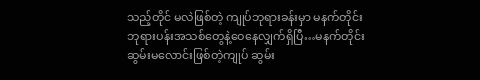သည့်တိုင် မလဲဖြစ်တဲ့ ကျုပ်ဘုရားခန်းမှာ မနက်တိုင်း ဘုရားပန်းအသစ်တွေနဲ့ဝေနေလျှက်ရှိပြီ…မနက်တိုင်း ဆွမ်းမလောင်းဖြစ်တဲ့ကျုပ် ဆွမ်း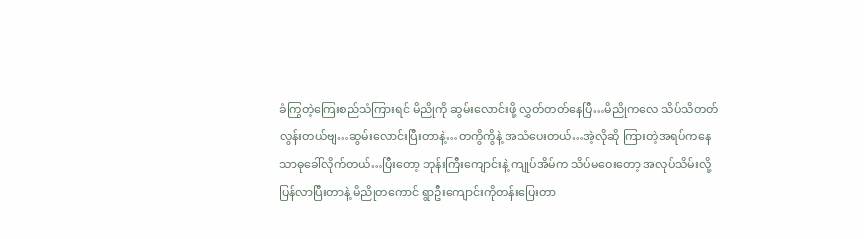ခံကြွတဲ့ကြေးစည်သံကြားရင် မိညိုကို ဆွမ်းလောင်းဖို့ လွှတ်တတ်နေပြီ…မိညိုကလေ သိပ်သိတတ်လွန်းတယ်ဗျ…ဆွမ်းလောင်းပြီးတာနဲ့…တကွိကွိနဲ့ အသံပေးတယ်…အဲ့လိုဆို ကြားတဲ့အရပ်ကနေ သာဓုခေါ်လိုက်တယ်…ပြီးတော့ ဘုန်းကြီးကျောင်းနဲ့ ကျုပ်အိမ်က သိပ်မဝေးတော့ အလုပ်သိမ်းလို့ပြန်လာပြီးတာနဲ့ မိညိုတကောင် ရွာဦးကျောင်းကိုတန်းပြေးတာ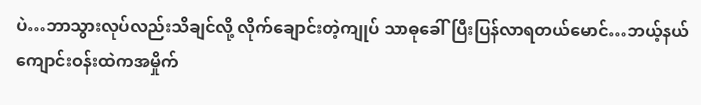ပဲ…ဘာသွားလုပ်လည်းသိချင်လို့ လိုက်ချောင်းတဲ့ကျုပ် သာဓုခေါ်ပြီးပြန်လာရတယ်မောင်…ဘယ့်နယ် ကျောင်းဝန်းထဲကအမှိုက်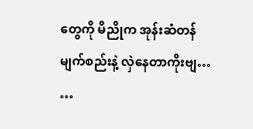တွေကို မိညိုက အုန်းဆံတန်မျက်စည်းနဲ့ လှဲနေတာကိုးဗျ…
…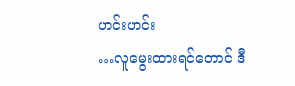ဟင်းဟင်း
…လူမွေးထားရင်တောင် ဒီ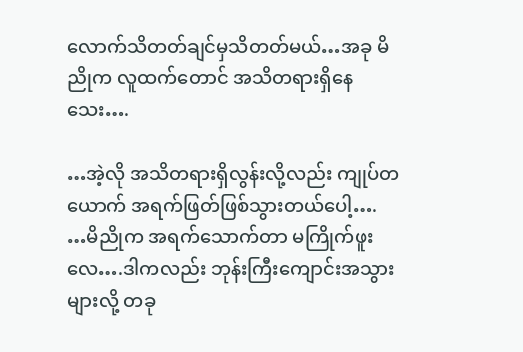လောက်သိတတ်ချင်မှသိတတ်မယ်…အခု မိညိုက လူထက်တောင် အသိတရားရှိနေသေး….

…အဲ့လို အသိတရားရှိလွန်းလို့လည်း ကျုပ်တယောက် အရက်ဖြတ်ဖြစ်သွားတယ်ပေါ့….
…မိညိုက အရက်သောက်တာ မကြိုက်ဖူးလေ….ဒါကလည်း ဘုန်းကြီးကျောင်းအသွားများလို့ တခု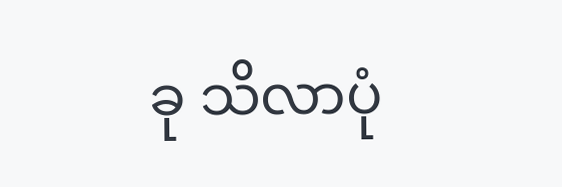ခု သိလာပုံ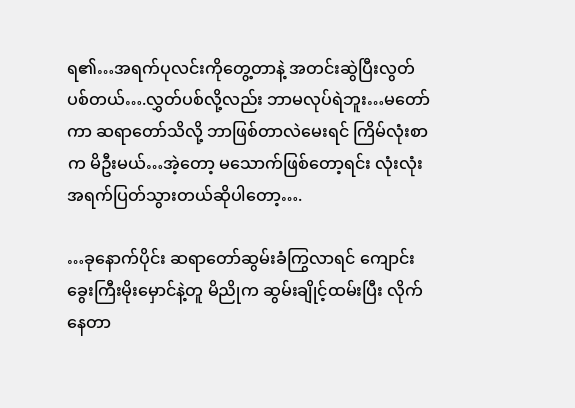ရ၏…အရက်ပုလင်းကိုတွေ့တာနဲ့ အတင်းဆွဲပြီးလွတ်ပစ်တယ်….လွှတ်ပစ်လို့လည်း ဘာမလုပ်ရဲဘူး…မတော်ကာ ဆရာတော်သိလို့ ဘာဖြစ်တာလဲမေးရင် ကြိမ်လုံးစာက မိဦးမယ်…အဲ့တော့ မသောက်ဖြစ်တော့ရင်း လုံးလုံးအရက်ပြတ်သွားတယ်ဆိုပါတော့….

…ခုနောက်ပိုင်း ဆရာတော်ဆွမ်းခံကြွလာရင် ကျောင်းခွေးကြီးမိုးမှောင်နဲ့တူ မိညိုက ဆွမ်းချိုင့်ထမ်းပြီး လိုက်နေတာ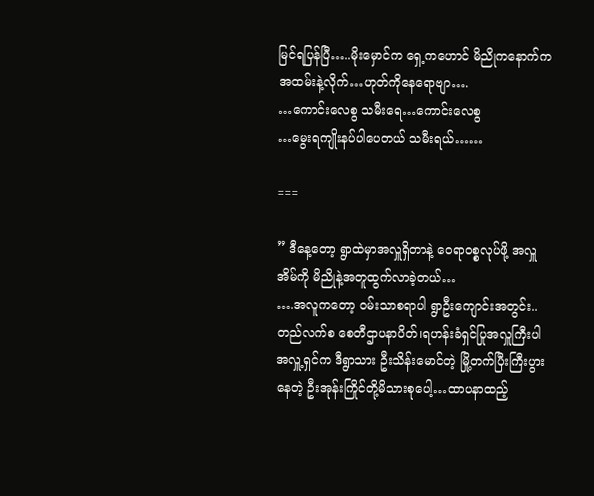မြင်ရပြန်ပြီ…..မိုးမှောင်က ရှေ့ကဟောင် မိညိုကနောက်က အထမ်းနဲ့လိုက်…ဟုတ်ကိုနေရောဗျာ….
…ကောင်းလေစွ သမီးရေ…ကောင်းလေစွ
…မွေးရကျိုးနပ်ပါပေတယ် သမီးရယ်……

===

” ဒီနေ့တော့ ရွာထဲမှာအလှူရှိတာနဲ့ ဝေရာဝစ္စလုပ်ဖို့ အလှူအိမ်ကို မိညိုနဲ့အတူထွက်လာခဲ့တယ်…
….အလူကတော့ ဝမ်းသာစရာပါ ရွာဦးကျောင်းအတွင်း..
တည်လက်စ စေတီဌာပနာပိတ်၊ရဟန်းခံရှင်ပြုအလှူကြီးပါ အလှူ့ရှင်က ဒီရွာသား ဦးသိန်းမောင်တဲ့ မြို့တက်ပြီးကြီးပွားနေတဲ့ ဦးအုန်းကြိုင်တို့မိသားစုပေါ့…ထာပနာထည့်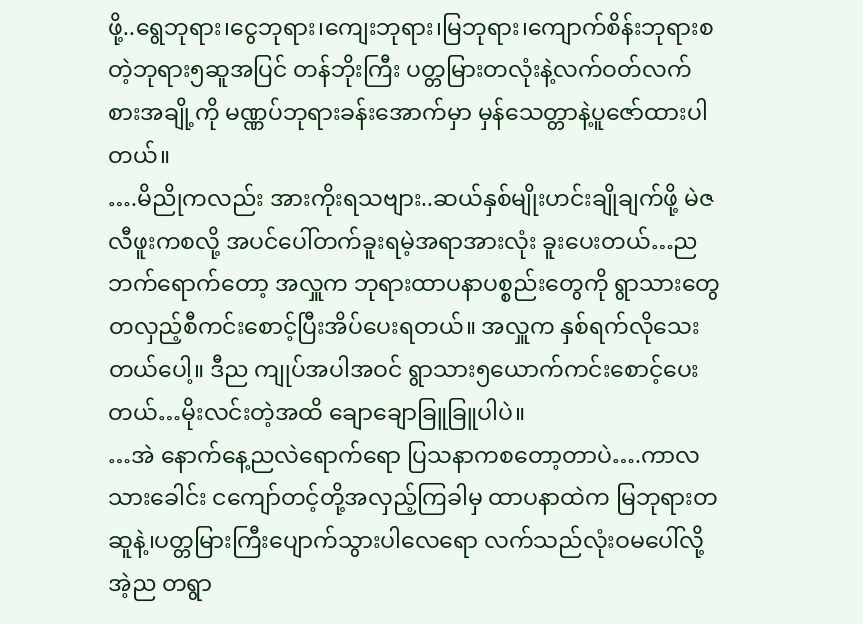ဖို့..ရွေဘုရား၊ငွေဘုရား၊ကျေးဘုရား၊မြဘုရား၊ကျောက်စိန်းဘုရားစတဲ့ဘုရား၅ဆူအပြင် တန်ဘိုးကြီး ပတ္တမြားတလုံးနဲ့လက်ဝတ်လက်စားအချို့ကို မဏ္ဏပ်ဘုရားခန်းအောက်မှာ မှန်သေတ္တာနဲ့ပူဇော်ထားပါတယ်။
….မိညိုကလည်း အားကိုးရသဗျား..ဆယ်နှစ်မျိုးဟင်းချိုချက်ဖို့ မဲဇလီဖူးကစလို့ အပင်ပေါ်တက်ခူးရမဲ့အရာအားလုံး ခူးပေးတယ်…ညဘက်ရောက်တော့ အလှူက ဘုရားထာပနာပစ္စည်းတွေကို ရွာသားတွေ တလှည့်စီကင်းစောင့်ပြီးအိပ်ပေးရတယ်။ အလှူက နှစ်ရက်လိုသေးတယ်ပေါ့။ ဒီည ကျုပ်အပါအဝင် ရွာသား၅ယောက်ကင်းစောင့်ပေးတယ်…မိုးလင်းတဲ့အထိ ချောချောခြူခြူပါပဲ။
…အဲ နောက်နေ့ညလဲရောက်ရော ပြသနာကစတော့တာပဲ….ကာလသားခေါင်း ငကျော်တင့်တို့အလှည့်ကြခါမှ ထာပနာထဲက မြဘုရားတဆူနဲ့၊ပတ္တမြားကြီးပျောက်သွားပါလေရော လက်သည်လုံးဝမပေါ်လို့ အဲ့ည တရွာ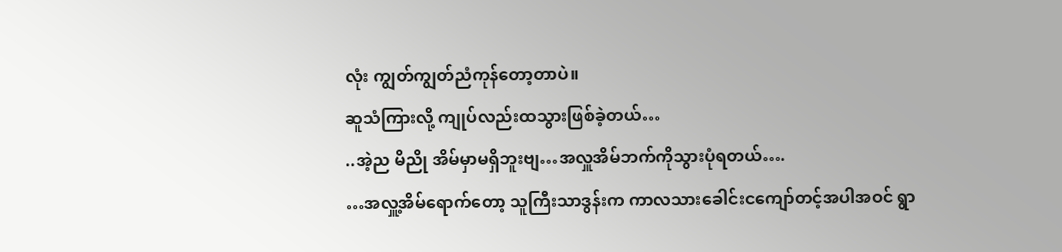လုံး ကျွတ်ကျွတ်ညံကုန်တော့တာပဲ။
ဆူသံကြားလို့ ကျုပ်လည်းထသွားဖြစ်ခဲ့တယ်…
..အဲ့ည မိညို အိမ်မှာမရှိဘူးဗျ…အလှူအိမ်ဘက်ကိုသွားပုံရတယ်….
…အလှူ့အိမ်ရောက်တော့ သူကြီးသာဒွန်းက ကာလသားခေါင်းငကျော်တင့်အပါအဝင် ရွာ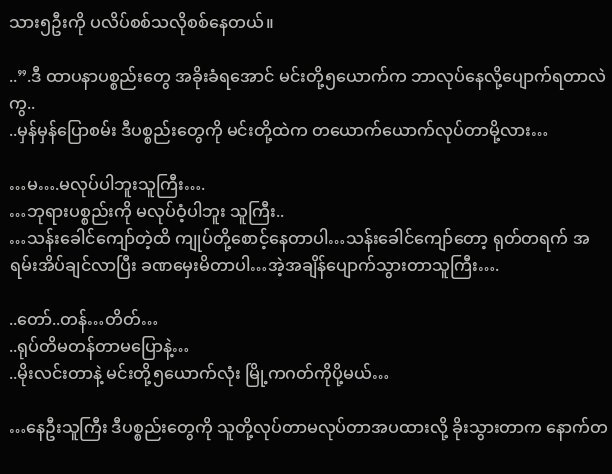သား၅ဦးကို ပလိပ်စစ်သလိုစစ်နေတယ်။

..”.ဒီ ထာပနာပစ္စည်းတွေ အခိုးခံရအောင် မင်းတို့၅ယောက်က ဘာလုပ်နေလို့ပျောက်ရတာလဲကွ..
..မှန်မှန်ပြောစမ်း ဒီပစ္စည်းတွေကို မင်းတို့ထဲက တယောက်ယောက်လုပ်တာမို့လား…

…မ….မလုပ်ပါဘူးသူကြီး….
…ဘုရားပစ္စည်းကို မလုပ်ဝံ့ပါဘူး သူကြီး..
…သန်းခေါင်ကျော်တဲ့ထိ ကျုပ်တို့စောင့်နေတာပါ…သန်းခေါင်ကျော်တော့ ရုတ်တရက် အရမ်းအိပ်ချင်လာပြီး ခဏမှေးမိတာပါ…အဲ့အချိန်ပျောက်သွားတာသူကြီး….

..တော်..တန်…တိတ်…
..ရုပ်တိမတန်တာမပြောနဲ့…
..မိုးလင်းတာနဲ့ မင်းတို့၅ယောက်လုံး မြို့ကဂတ်ကိုပို့မယ်…

…နေဦးသူကြီး ဒီပစ္စည်းတွေကို သူတို့လုပ်တာမလုပ်တာအပထားလို့ ခိုးသွားတာက နောက်တ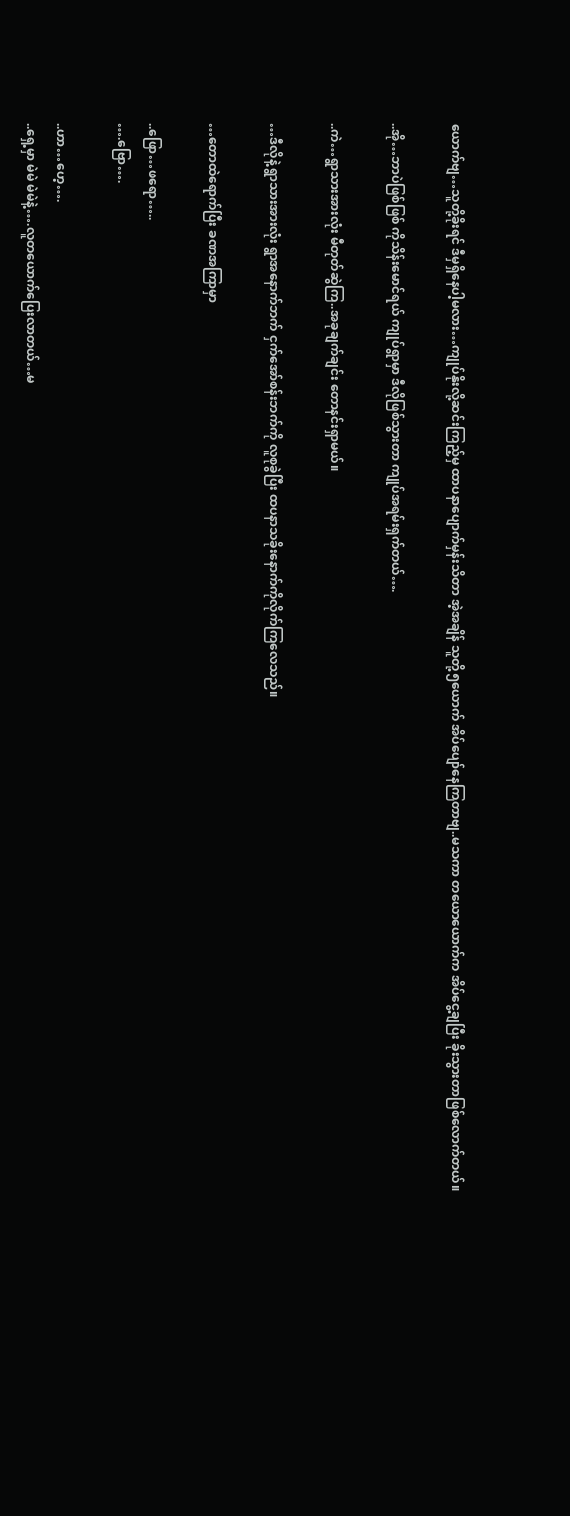ယောက်ဗျ…သူတို့ခိုးရင် ဒီမှရှိနေပါ့မလား…ကျုပ်နိုးလို့ဆင်းကြည့်မှ ထာပနာပျောက်မှန်းသိတာ အဲ့အချိန် သူတို့၅ယောက် အိပ်ပျော်နေကြတာဗျ..မသကာ တယောယောက်က အိပ်ငွေ့ချပြီး ခိုးသွားတာဖြစ်လောက်တယ်။

..အို…ဘာပဲဖြစ်ဖြစ် ကိုသိန်းမောင်ရယ် ကျုပ်ရွာမှာ ဒီလိုဖြစ်သွားတာ ကျုပ်အရမ်းရှက်တယ်….

..ကဲ…ရွာသားအားလုံး မီတုတ်ဆွဲကြ..အခုချက်ချင်း တောနင်းရှာမယ်။

…ဒီလိုနဲ့ ရွာသားအားလုံး ရွာအနောက်ဘက် ငှက်အော်စန်းဘက်ကို လူစုခွဲပြီး ထပနာသခိုးနောက်ကိုလိုက်ကြလေသည်။

…တောထဲရောက်ပြီး ခဏအကြာမှာ

..ဖြော…ဖရော…..
….ဗြော….

..ဟာ…ဟေ့….
..ရှေ့မှာ မဲမဲ မဲမဲနဲ့….လူတယောက်ပြေးလာတယ်…မ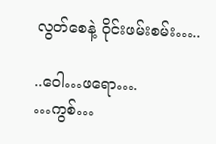လွတ်စေနဲ့ ဝိုင်းဖမ်းစမ်း…..

..ဝေါ…ဖရော….
…ကွစ်…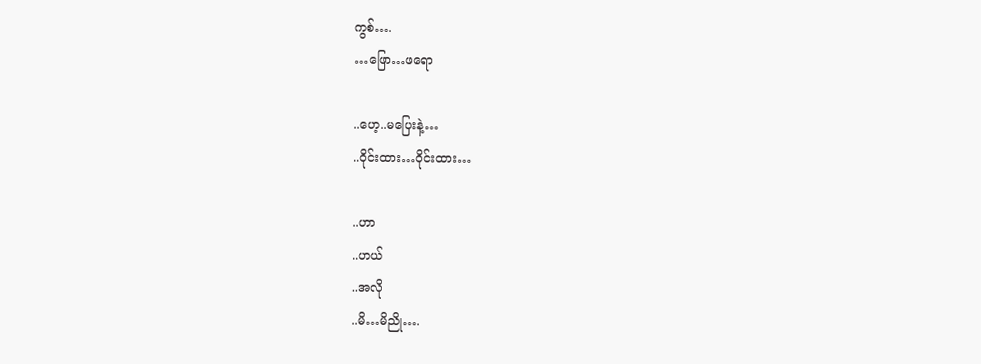ကွစ်….
…ဖြော…ဖရော

..ဟေ့..မပြေးနဲ့…
..ဝိုင်းထား…ဝိုင်းထား…

..ဟာ
..ဟယ်
..အလို
..မိ…မိညို….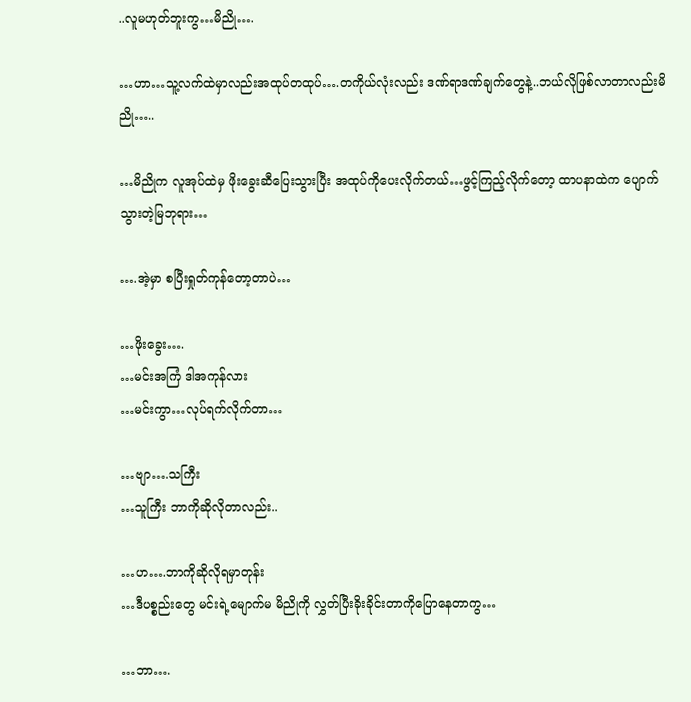..လူမဟုတ်ဘူးကွ…မိညို….

…ဟာ…သူ့လက်ထဲမှာလည်းအထုပ်တထုပ်….တကိုယ်လုံးလည်း ဒဏ်ရာဒဏ်ချက်တွေနဲ့..ဘယ်လိုဖြစ်လာတာလည်းမိညို…..

…မိညိုက လူအုပ်ထဲမှ ဖိုးခွေးဆီပြေးသွားပြီး အထုပ်ကိုပေးလိုက်တယ်…ဖွင့်ကြည့်လိုက်တော့ ထာပနာထဲက ပျောက်သွားတဲ့မြဘုရား…

….အဲ့မှာ စပြီးရှုတ်ကုန်တော့တာပဲ…

…ဖိုးခွေး….
…မင်းအကြံ ဒါအကုန်လား
…မင်းကွာ…လုပ်ရက်လိုက်တာ…

…ဗျာ….သကြီး
…သူကြီး ဘာကိုဆိုလိုတာလည်း..

…ဟ….ဘာကိုဆိုလိုရမှာတုန်း
…ဒီပစ္စည်းတွေ မင်းရဲ့မျောက်မ မိညိုကို လွှတ်ပြီးခိုးခိုင်းတာကိုပြောနေတာကွ…

…ဘာ….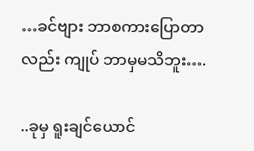…ခင်ဗျား ဘာစကားပြောတာလည်း ကျုပ် ဘာမှမသိဘူး….

..ခုမှ ရူးချင်ယောင်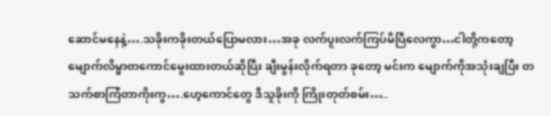ဆောင်မနေနဲ့….သခိုးကခိုးတယ်ပြောမလား…အခု လက်ပူးလက်ကြပ်မိပြီလေကွာ…ငါတို့ကတော့ မျောက်လိမ္မာတကောင်မွေးထားတယ်ဆိုပြီး ချီးမွန်းလိုက်ရတာ ခုတော့ မင်းက မျောက်ကိုအသုံးချပြီး တသက်စာကြံတာကိုးကွ….ဟေ့ကောင်တွေ ဒီသူခိုးကို ကြိုးတုတ်စမ်း…..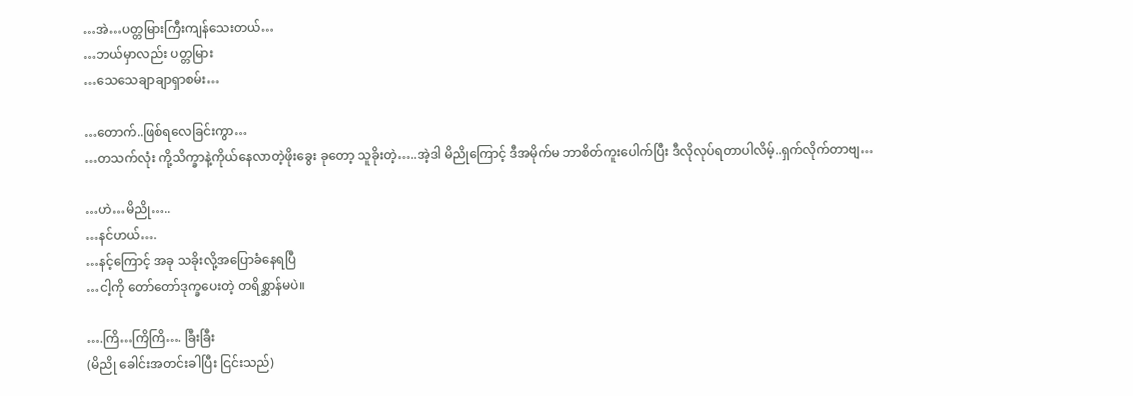…အဲ…ပတ္တမြားကြီးကျန်သေးတယ်…
…ဘယ်မှာလည်း ပတ္တမြား
…သေသေချာချာရှာစမ်း…

…တောက်..ဖြစ်ရလေခြင်းကွာ…
…တသက်လုံး ကို့သိက္ခာနဲ့ကိုယ်နေလာတဲ့ဖိုးခွေး ခုတော့ သူခိုးတဲ့…..အဲ့ဒါ မိညိုကြောင့် ဒီအမိုက်မ ဘာစိတ်ကူးပေါက်ပြီး ဒီလိုလုပ်ရတာပါလိမ့်..ရှက်လိုက်တာဗျ…

…ဟဲ…မိညို…..
…နင်ဟယ်….
…နင့်ကြောင့် အခု သခိုးလို့အပြောခံနေရပြီ
…ငါ့ကို တော်တော်ဒုက္ခပေးတဲ့ တရိစ္ဆာန်မပဲ။

….ကြိ…ကြိကြိ…. ခြီးခြီး
(မိညို ခေါင်းအတင်းခါပြီး ငြင်းသည်)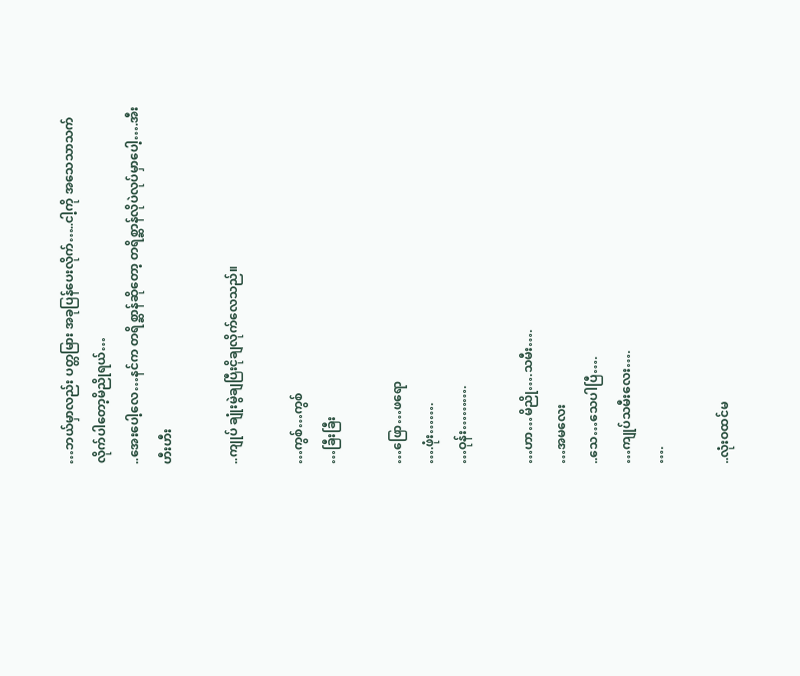…ဘယ်မှာလည်း ပတ္တမြား အခုပြန်ပေးလိုက်…..ငါ့ကို အသေသာသက်လိုက်ပါတော့မိညိုရယ်…
..အေးပေါ့လေ…နင်က တရိစ္ဆာန်ဆိုတော့ တရိစ္ဆာန်လိုပဲလုပ်မှာပေါ့….အီးဟီးဟီး

..ကျုပ် ချုံးမွဲချပြီးငိုချလိုက်လေသည်။

…ကွစ်…ကွစ်
…ခြီးခြီး

…ဖြော…ဖရော
….ဖုံး…….
…ဝုန်း……….

…ဟာ…မိညို….သမီး….
…အမလေး
..သေ…သေပါပြီ….
…ကျုပ်သမီးလေး….
….

..လုံးဝထင်မ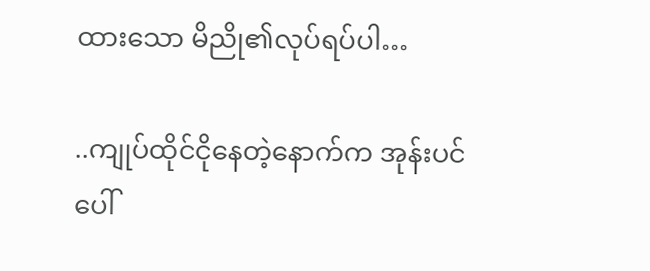ထားသော မိညို၏လုပ်ရပ်ပါ…

..ကျုပ်ထိုင်ငိုနေတဲ့နောက်က အုန်းပင်ပေါ်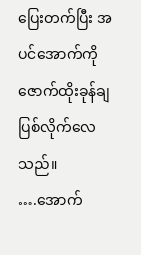ပြေးတက်ပြီး အပင်အောက်ကို ဇောက်ထိုးခုန်ချပြစ်လိုက်လေသည်။
….အောက်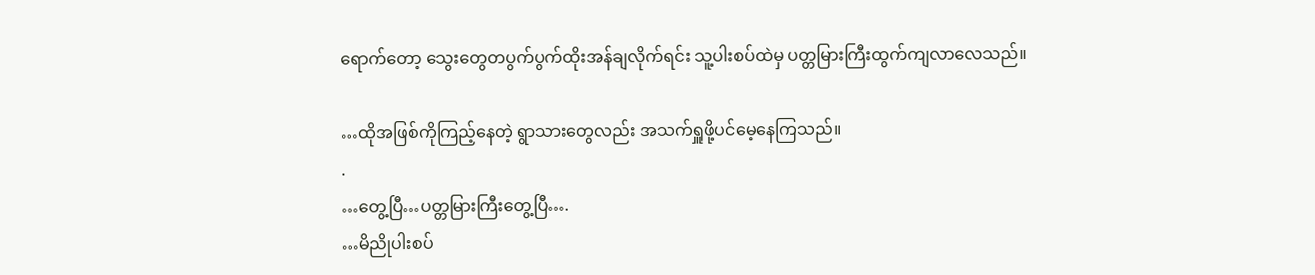ရောက်တော့ သွေးတွေတပွက်ပွက်ထိုးအန်ချလိုက်ရင်း သူ့ပါးစပ်ထဲမှ ပတ္တမြားကြီးထွက်ကျလာလေသည်။

…ထိုအဖြစ်ကိုကြည့်နေတဲ့ ရွာသားတွေလည်း အသက်ရှူဖို့ပင်မေ့နေကြသည်။
.
…တွေ့ပြီ…ပတ္တမြားကြီးတွေ့ပြီ….
…မိညိုပါးစပ်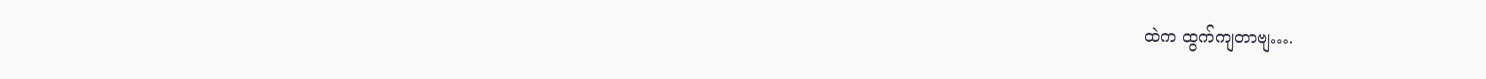ထဲက ထွက်ကျတာဗျ….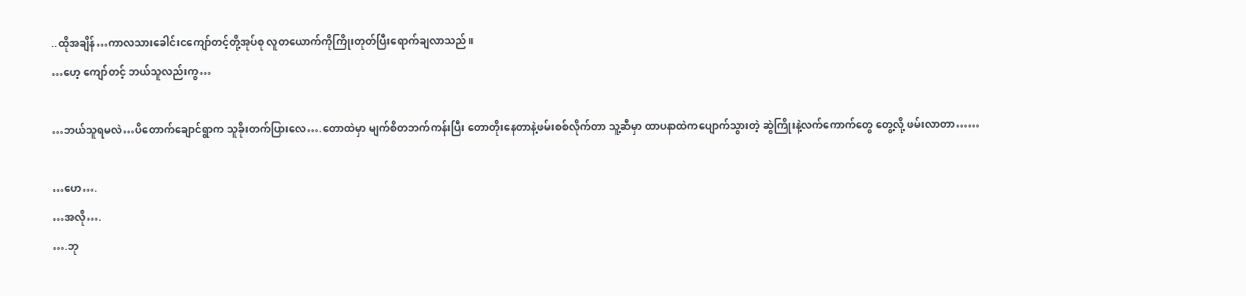..ထိုအချိန်…ကာလသားခေါင်းငကျော်တင့်တို့အုပ်စု လူတယောက်ကိုကြိုးတုတ်ပြီးရောက်ချလာသည်။
…ဟေ့ ကျော်တင့် ဘယ်သူလည်းကွ…

…ဘယ်သူရမလဲ…ပိတောက်ချောင်ရွာက သူခိုးတက်ပြားလေ….တောထဲမှာ မျက်စိတဘက်ကန်းပြီး တောတိုးနေတာနဲ့ဖမ်းစစ်လိုက်တာ သူ့ဆီမှာ ထာပနာထဲကပျောက်သွားတဲ့ ဆွဲကြိုးနဲ့လက်ကောက်တွေ တွေ့လို့ ဖမ်းလာတာ……

…ဟေ….
…အလို….
….ဘု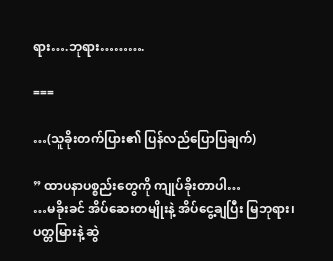ရား….ဘုရား……….

===

…(သူခိုးတက်ပြား၏ ပြန်လည်ပြောပြချက်)

” ထာပနာပစ္စည်းတွေကို ကျုပ်ခိုးတာပါ…
…မခိုးခင် အိပ်ဆေးတမျိုးနဲ့ အိပ်ငွေ့ချပြီး မြဘုရား၊ပတ္တမြားနဲ့ ဆွဲ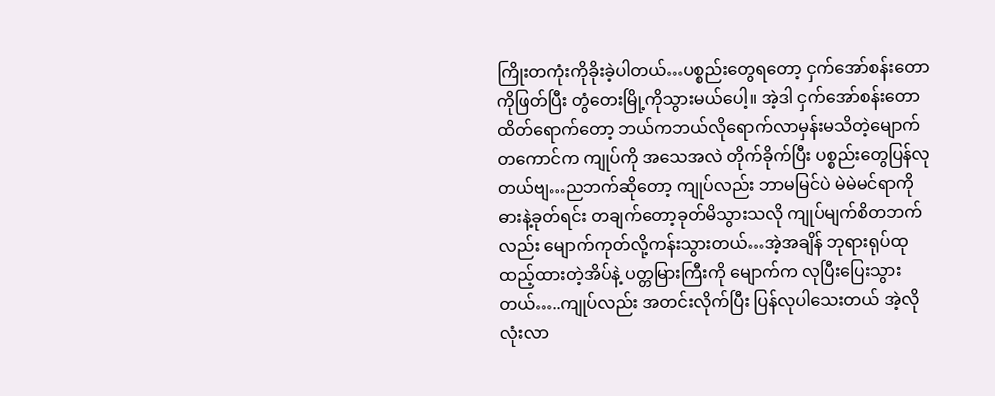ကြိုးတကုံးကိုခိုးခဲ့ပါတယ်…ပစ္စည်းတွေရတော့ ငှက်အော်စန်းတောကိုဖြတ်ပြီး တွံတေးမြို့ကိုသွားမယ်ပေါ့။ အဲ့ဒါ ငှက်အော်စန်းတောထိတ်ရောက်တော့ ဘယ်ကဘယ်လိုရောက်လာမှန်းမသိတဲ့မျောက်တကောင်က ကျုပ်ကို အသေအလဲ တိုက်ခိုက်ပြီး ပစ္စည်းတွေပြန်လုတယ်ဗျ…ညဘက်ဆိုတော့ ကျုပ်လည်း ဘာမမြင်ပဲ မဲမဲမင်ရာကိုဓားနဲ့ခုတ်ရင်း တချက်တော့ခုတ်မိသွားသလို ကျုပ်မျက်စိတဘက်လည်း မျောက်ကုတ်လို့ကန်းသွားတယ်…အဲ့အချိန် ဘုရားရုပ်ထုထည့်ထားတဲ့အိပ်နဲ့ ပတ္တမြားကြီးကို မျောက်က လုပြီးပြေးသွားတယ်…..ကျုပ်လည်း အတင်းလိုက်ပြီး ပြန်လုပါသေးတယ် အဲ့လို လုံးလာ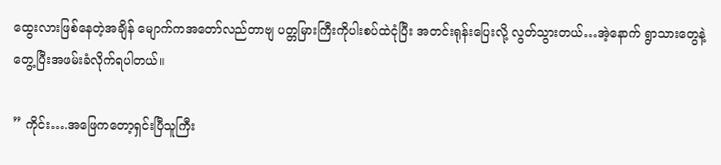ထွေးလားဖြစ်နေတဲ့အချိန် မျောက်ကအတော်လည်တာဗျ ပတ္တမြားကြီးကိုပါးစပ်ထဲငုံပြီး အတင်းရုန်းပြေးလို့ လွတ်သွားတယ်…အဲ့နောက် ရွာသားတွေနဲ့တွေ့ပြီးအဖမ်းခံလိုက်ရပါတယ်။

” ကိုင်း….အဖြေကတော့ရှင်းပြီသူကြီး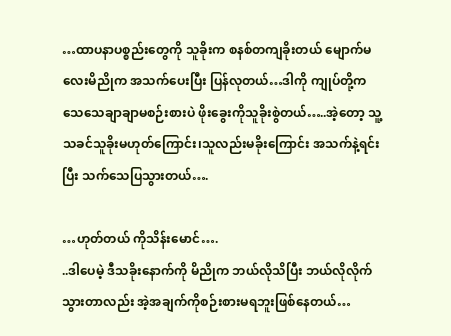…ထာပနာပစ္စည်းတွေကို သူခိုးက စနစ်တကျခိုးတယ် မျောက်မလေးမိညိုက အသက်ပေးပြီး ပြန်လုတယ်…ဒါကို ကျုပ်တို့က သေသေချာချာမစဉ်းစားပဲ ဖိုးခွေးကိုသူခိုးစွဲတယ်…..အဲ့တော့ သူ့သခင်သူခိုးမဟုတ်ကြောင်း၊သူလည်းမခိုးကြောင်း အသက်နဲ့ရင်းပြီး သက်သေပြသွားတယ်….

…ဟုတ်တယ် ကိုသိန်းမောင်….
..ဒါပေမဲ့ ဒီသခိုးနောက်ကို မိညိုက ဘယ်လိုသိပြီး ဘယ်လိုလိုက်သွားတာလည်း အဲ့အချက်ကိုစဉ်းစားမရဘူးဖြစ်နေတယ်…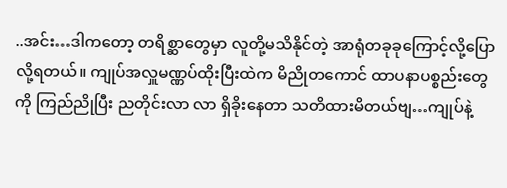..အင်း…ဒါကတော့ တရိစ္ဆာတွေမှာ လူတို့မသိနိုင်တဲ့ အာရုံတခုခုကြောင့်လို့ပြောလို့ရတယ်။ ကျုပ်အလှူမဏ္ဏပ်ထိုးပြီးထဲက မိညိုတကောင် ထာပနာပစ္စည်းတွေကို ကြည်ညိုပြီး ညတိုင်းလာ လာ ရှိခိုးနေတာ သတိထားမိတယ်ဗျ…ကျုပ်နဲ့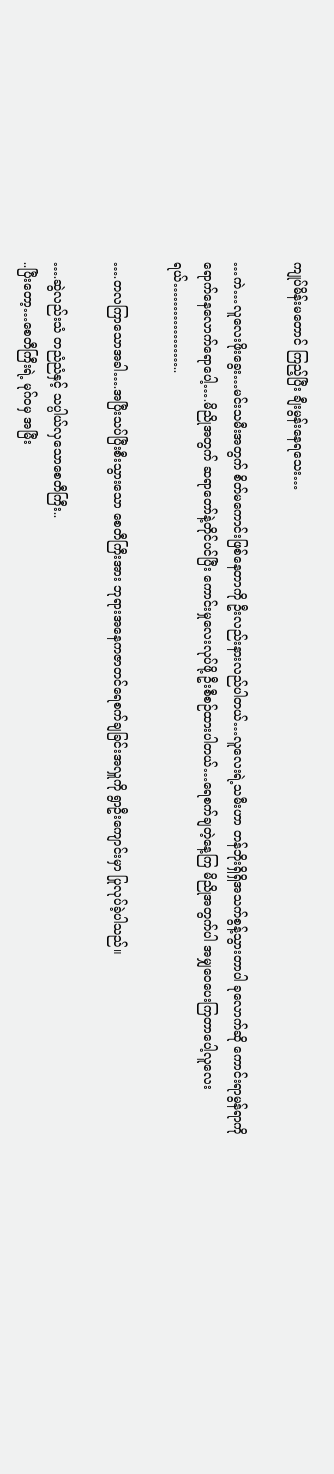ကျုပ်မိန်းမတောင် ကြည့်ပြီး ချီးမွန်းနေရသေး…

…ကဲ…လူလေးဖိုးခွေး…မင်းသမီးအတွက် စိတ်မကောင်းဖြစ်နေတာကို ဦးလည်းနားလည်ပါတယ်…လူလေးရဲ့သမီးဟာ တန်ဘိုးရှိရှိအသက်စွန့်သွားတာပါ ခုလောက်ဆို ကောင်းရာမွန်ရာကို
ရောက်နေလောက်ရောပေါ့….မိညိုအတွက် ဆရာတော်နဲ့တိုင်ပင်ပြီး ကောင်းမှုလေးလုပ်ဖို့ ဦးစီစဉ်ထားပါတယ်…ရေစက်ချတဲ့နေ့ကြ မိညိုအတွက်ပါ အမျှဝေပေးကြတာပေါ့လူလေးရယ်………………..

….တလကြာသောအခါ….အပြီးသပ်ပြီးစီးသွားသော စေတီကြီးအား ဘုရားအနေကဇာတင်ရေစက်ချခြင်းအလှူကို ရွာဦးကျောင်းမှာ ပြုလုပ်ခဲ့ပါသည်။

….ဆွဲလည်းသံ တညံညံနှင့် သပ္ပါယ်လှသောစေတီကြီး..
..ပြီးတော့…စေတီကြီးရဲ့ မုဂ်ဝမှ အမြီး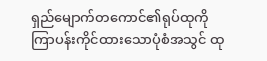ရှည်မျောက်တကောင်၏ရုပ်ထုကို ကြာပန်းကိုင်ထားသောပုံစံအသွင် ထု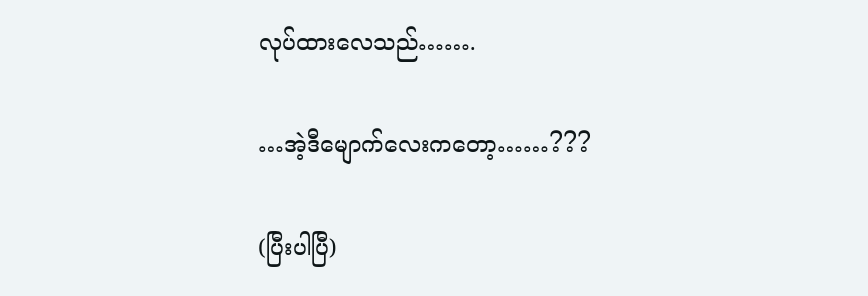လုပ်ထားလေသည်…….

…အဲ့ဒီမျောက်လေးကတော့……???

(ပြီးပါပြီ)